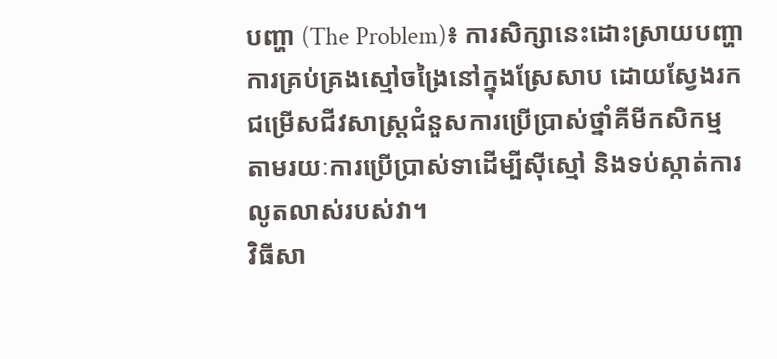បញ្ហា (The Problem)៖ ការសិក្សានេះដោះស្រាយបញ្ហាការគ្រប់គ្រងស្មៅចង្រៃនៅក្នុងស្រែសាប ដោយស្វែងរកជម្រើសជីវសាស្ត្រជំនួសការប្រើប្រាស់ថ្នាំគីមីកសិកម្ម តាមរយៈការប្រើប្រាស់ទាដើម្បីស៊ីស្មៅ និងទប់ស្កាត់ការលូតលាស់របស់វា។
វិធីសា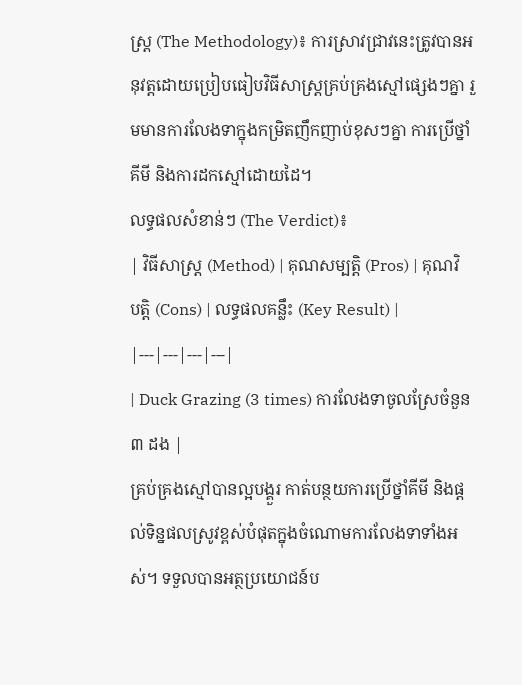ស្ត្រ (The Methodology)៖ ការស្រាវជ្រាវនេះត្រូវបានអនុវត្តដោយប្រៀបធៀបវិធីសាស្ត្រគ្រប់គ្រងស្មៅផ្សេងៗគ្នា រួមមានការលែងទាក្នុងកម្រិតញឹកញាប់ខុសៗគ្នា ការប្រើថ្នាំគីមី និងការដកស្មៅដោយដៃ។
លទ្ធផលសំខាន់ៗ (The Verdict)៖
| វិធីសាស្ត្រ (Method) | គុណសម្បត្តិ (Pros) | គុណវិបត្តិ (Cons) | លទ្ធផលគន្លឹះ (Key Result) |
|---|---|---|---|
| Duck Grazing (3 times) ការលែងទាចូលស្រែចំនួន ៣ ដង |
គ្រប់គ្រងស្មៅបានល្អបង្គួរ កាត់បន្ថយការប្រើថ្នាំគីមី និងផ្តល់ទិន្នផលស្រូវខ្ពស់បំផុតក្នុងចំណោមការលែងទាទាំងអស់។ ទទួលបានអត្ថប្រយោជន៍ប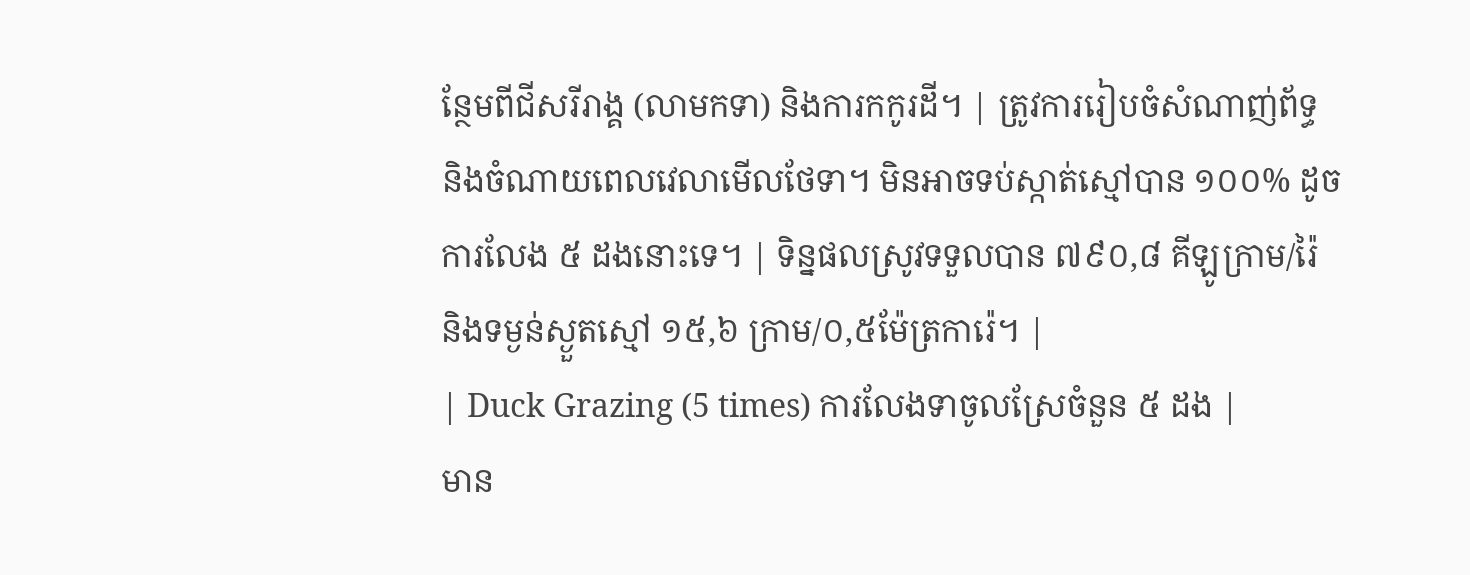ន្ថែមពីជីសរីរាង្គ (លាមកទា) និងការកកូរដី។ | ត្រូវការរៀបចំសំណាញ់ព័ទ្ធ និងចំណាយពេលវេលាមើលថែទា។ មិនអាចទប់ស្កាត់ស្មៅបាន ១០០% ដូចការលែង ៥ ដងនោះទេ។ | ទិន្នផលស្រូវទទួលបាន ៧៩០,៨ គីឡូក្រាម/រ៉ៃ និងទម្ងន់ស្ងួតស្មៅ ១៥,៦ ក្រាម/០,៥ម៉ែត្រការ៉េ។ |
| Duck Grazing (5 times) ការលែងទាចូលស្រែចំនួន ៥ ដង |
មាន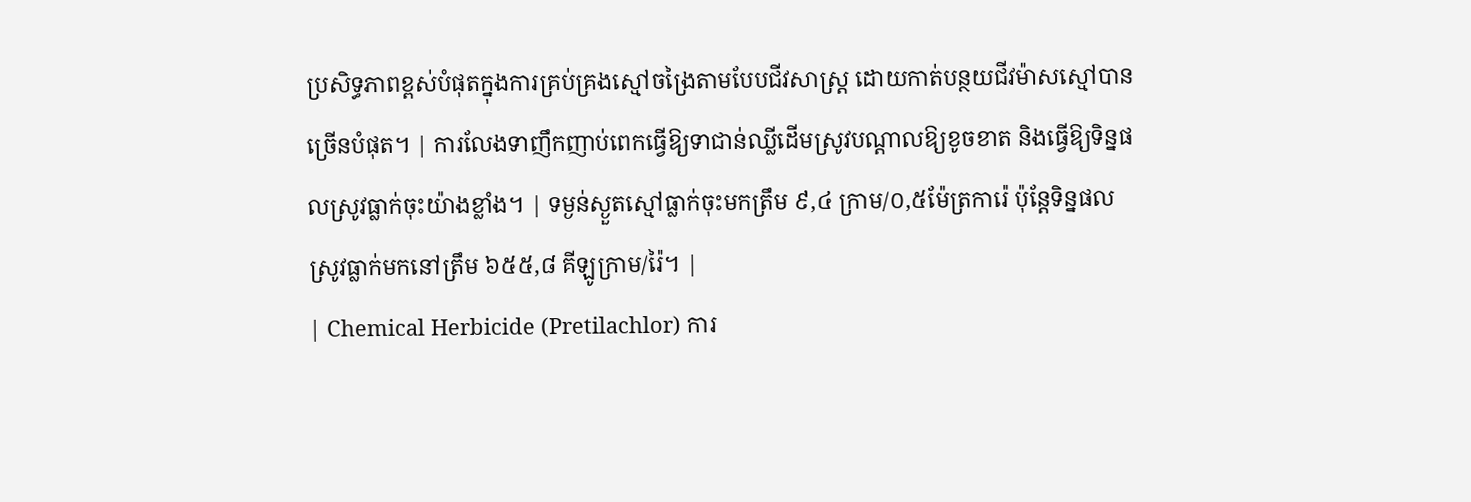ប្រសិទ្ធភាពខ្ពស់បំផុតក្នុងការគ្រប់គ្រងស្មៅចង្រៃតាមបែបជីវសាស្ត្រ ដោយកាត់បន្ថយជីវម៉ាសស្មៅបានច្រើនបំផុត។ | ការលែងទាញឹកញាប់ពេកធ្វើឱ្យទាជាន់ឈ្លីដើមស្រូវបណ្តាលឱ្យខូចខាត និងធ្វើឱ្យទិន្នផលស្រូវធ្លាក់ចុះយ៉ាងខ្លាំង។ | ទម្ងន់ស្ងួតស្មៅធ្លាក់ចុះមកត្រឹម ៩,៤ ក្រាម/០,៥ម៉ែត្រការ៉េ ប៉ុន្តែទិន្នផលស្រូវធ្លាក់មកនៅត្រឹម ៦៥៥,៨ គីឡូក្រាម/រ៉ៃ។ |
| Chemical Herbicide (Pretilachlor) ការ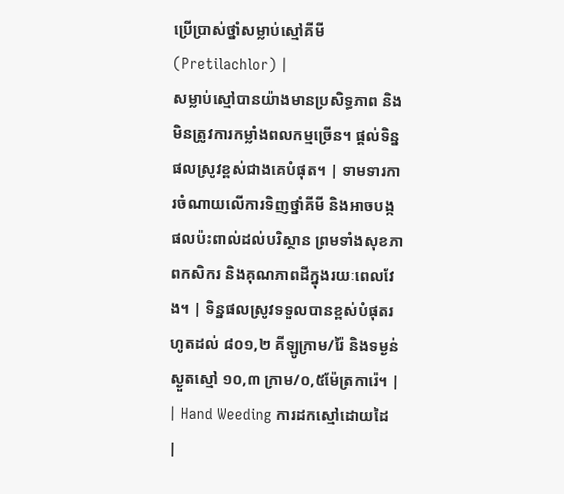ប្រើប្រាស់ថ្នាំសម្លាប់ស្មៅគីមី (Pretilachlor) |
សម្លាប់ស្មៅបានយ៉ាងមានប្រសិទ្ធភាព និងមិនត្រូវការកម្លាំងពលកម្មច្រើន។ ផ្តល់ទិន្នផលស្រូវខ្ពស់ជាងគេបំផុត។ | ទាមទារការចំណាយលើការទិញថ្នាំគីមី និងអាចបង្កផលប៉ះពាល់ដល់បរិស្ថាន ព្រមទាំងសុខភាពកសិករ និងគុណភាពដីក្នុងរយៈពេលវែង។ | ទិន្នផលស្រូវទទួលបានខ្ពស់បំផុតរហូតដល់ ៨០១,២ គីឡូក្រាម/រ៉ៃ និងទម្ងន់ស្ងួតស្មៅ ១០,៣ ក្រាម/០,៥ម៉ែត្រការ៉េ។ |
| Hand Weeding ការដកស្មៅដោយដៃ |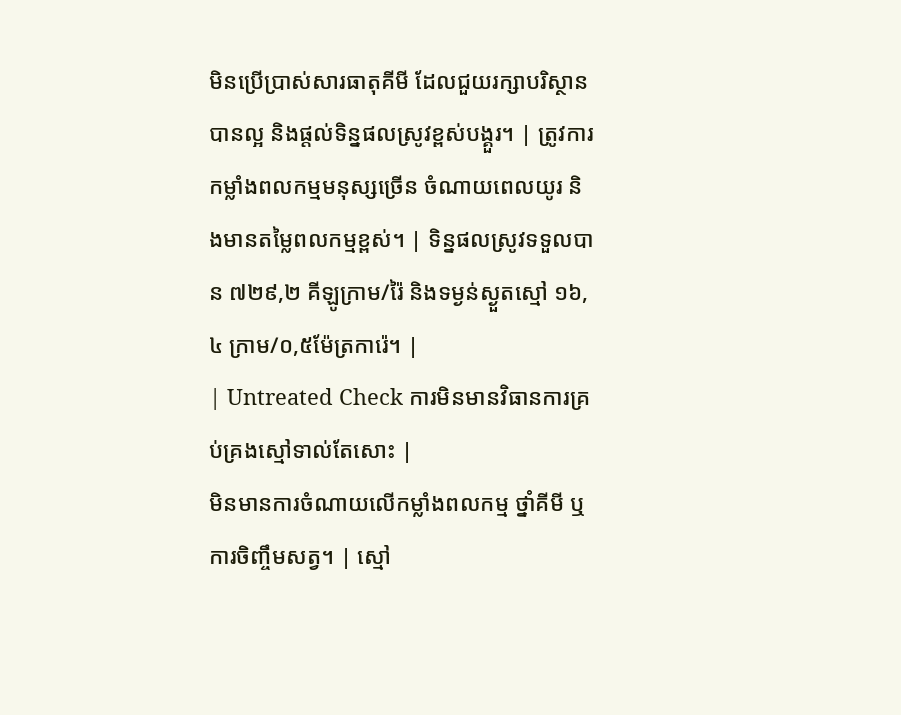មិនប្រើប្រាស់សារធាតុគីមី ដែលជួយរក្សាបរិស្ថានបានល្អ និងផ្តល់ទិន្នផលស្រូវខ្ពស់បង្គួរ។ | ត្រូវការកម្លាំងពលកម្មមនុស្សច្រើន ចំណាយពេលយូរ និងមានតម្លៃពលកម្មខ្ពស់។ | ទិន្នផលស្រូវទទួលបាន ៧២៩,២ គីឡូក្រាម/រ៉ៃ និងទម្ងន់ស្ងួតស្មៅ ១៦,៤ ក្រាម/០,៥ម៉ែត្រការ៉េ។ |
| Untreated Check ការមិនមានវិធានការគ្រប់គ្រងស្មៅទាល់តែសោះ |
មិនមានការចំណាយលើកម្លាំងពលកម្ម ថ្នាំគីមី ឬការចិញ្ចឹមសត្វ។ | ស្មៅ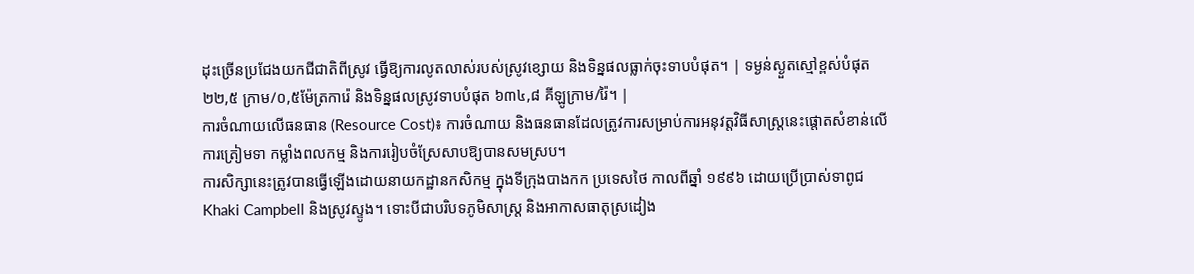ដុះច្រើនប្រជែងយកជីជាតិពីស្រូវ ធ្វើឱ្យការលូតលាស់របស់ស្រូវខ្សោយ និងទិន្នផលធ្លាក់ចុះទាបបំផុត។ | ទម្ងន់ស្ងួតស្មៅខ្ពស់បំផុត ២២,៥ ក្រាម/០,៥ម៉ែត្រការ៉េ និងទិន្នផលស្រូវទាបបំផុត ៦៣៤,៨ គីឡូក្រាម/រ៉ៃ។ |
ការចំណាយលើធនធាន (Resource Cost)៖ ការចំណាយ និងធនធានដែលត្រូវការសម្រាប់ការអនុវត្តវិធីសាស្ត្រនេះផ្តោតសំខាន់លើការត្រៀមទា កម្លាំងពលកម្ម និងការរៀបចំស្រែសាបឱ្យបានសមស្រប។
ការសិក្សានេះត្រូវបានធ្វើឡើងដោយនាយកដ្ឋានកសិកម្ម ក្នុងទីក្រុងបាងកក ប្រទេសថៃ កាលពីឆ្នាំ ១៩៩៦ ដោយប្រើប្រាស់ទាពូជ Khaki Campbell និងស្រូវស្ទូង។ ទោះបីជាបរិបទភូមិសាស្ត្រ និងអាកាសធាតុស្រដៀង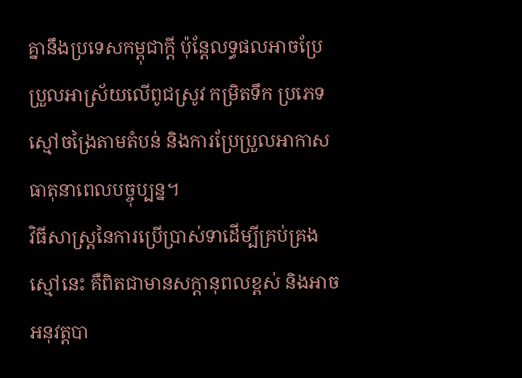គ្នានឹងប្រទេសកម្ពុជាក្តី ប៉ុន្តែលទ្ធផលអាចប្រែប្រួលអាស្រ័យលើពូជស្រូវ កម្រិតទឹក ប្រភេទស្មៅចង្រៃតាមតំបន់ និងការប្រែប្រួលអាកាសធាតុនាពេលបច្ចុប្បន្ន។
វិធីសាស្ត្រនៃការប្រើប្រាស់ទាដើម្បីគ្រប់គ្រងស្មៅនេះ គឺពិតជាមានសក្តានុពលខ្ពស់ និងអាចអនុវត្តបា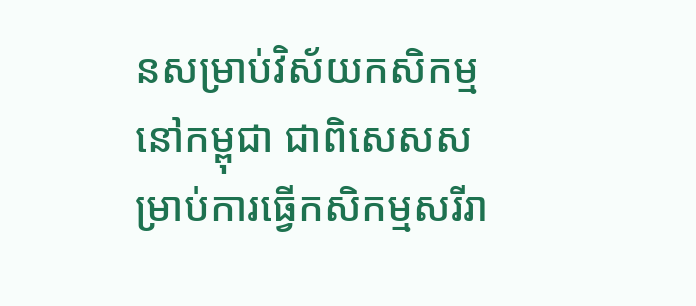នសម្រាប់វិស័យកសិកម្មនៅកម្ពុជា ជាពិសេសសម្រាប់ការធ្វើកសិកម្មសរីរា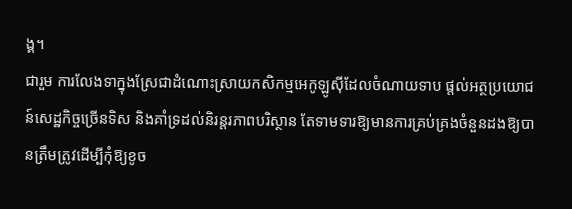ង្គ។
ជារួម ការលែងទាក្នុងស្រែជាដំណោះស្រាយកសិកម្មអេកូឡូស៊ីដែលចំណាយទាប ផ្តល់អត្ថប្រយោជន៍សេដ្ឋកិច្ចច្រើនទិស និងគាំទ្រដល់និរន្តរភាពបរិស្ថាន តែទាមទារឱ្យមានការគ្រប់គ្រងចំនួនដងឱ្យបានត្រឹមត្រូវដើម្បីកុំឱ្យខូច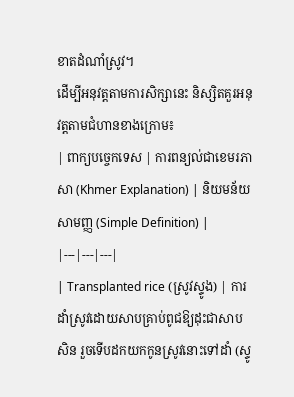ខាតដំណាំស្រូវ។
ដើម្បីអនុវត្តតាមការសិក្សានេះ និស្សិតគួរអនុវត្តតាមជំហានខាងក្រោម៖
| ពាក្យបច្ចេកទេស | ការពន្យល់ជាខេមរភាសា (Khmer Explanation) | និយមន័យសាមញ្ញ (Simple Definition) |
|---|---|---|
| Transplanted rice (ស្រូវស្ទូង) | ការដាំស្រូវដោយសាបគ្រាប់ពូជឱ្យដុះជាសាបសិន រួចទើបដកយកកូនស្រូវនោះទៅដាំ (ស្ទូ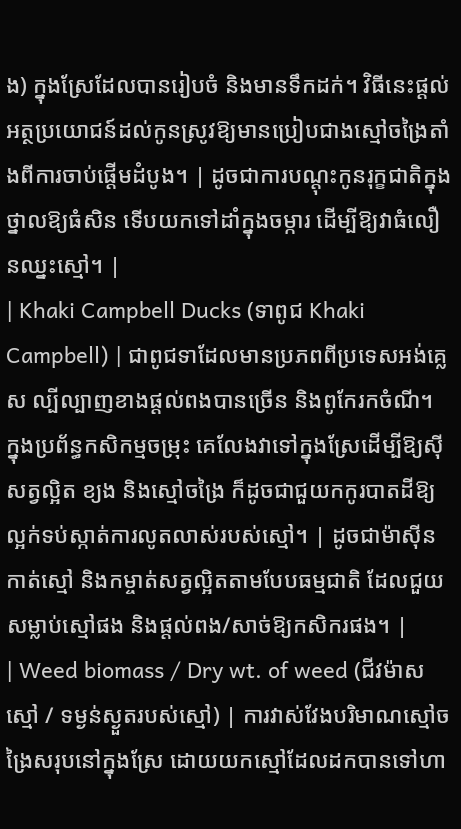ង) ក្នុងស្រែដែលបានរៀបចំ និងមានទឹកដក់។ វិធីនេះផ្តល់អត្ថប្រយោជន៍ដល់កូនស្រូវឱ្យមានប្រៀបជាងស្មៅចង្រៃតាំងពីការចាប់ផ្តើមដំបូង។ | ដូចជាការបណ្តុះកូនរុក្ខជាតិក្នុងថ្នាលឱ្យធំសិន ទើបយកទៅដាំក្នុងចម្ការ ដើម្បីឱ្យវាធំលឿនឈ្នះស្មៅ។ |
| Khaki Campbell Ducks (ទាពូជ Khaki Campbell) | ជាពូជទាដែលមានប្រភពពីប្រទេសអង់គ្លេស ល្បីល្បាញខាងផ្តល់ពងបានច្រើន និងពូកែរកចំណី។ ក្នុងប្រព័ន្ធកសិកម្មចម្រុះ គេលែងវាទៅក្នុងស្រែដើម្បីឱ្យស៊ីសត្វល្អិត ខ្យង និងស្មៅចង្រៃ ក៏ដូចជាជួយកកូរបាតដីឱ្យល្អក់ទប់ស្កាត់ការលូតលាស់របស់ស្មៅ។ | ដូចជាម៉ាស៊ីនកាត់ស្មៅ និងកម្ចាត់សត្វល្អិតតាមបែបធម្មជាតិ ដែលជួយសម្លាប់ស្មៅផង និងផ្តល់ពង/សាច់ឱ្យកសិករផង។ |
| Weed biomass / Dry wt. of weed (ជីវម៉ាសស្មៅ / ទម្ងន់ស្ងួតរបស់ស្មៅ) | ការវាស់វែងបរិមាណស្មៅចង្រៃសរុបនៅក្នុងស្រែ ដោយយកស្មៅដែលដកបានទៅហា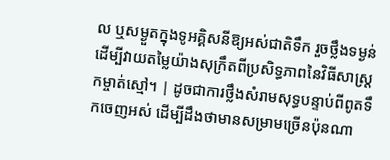ល ឬសម្ងួតក្នុងទូអគ្គិសនីឱ្យអស់ជាតិទឹក រួចថ្លឹងទម្ងន់ ដើម្បីវាយតម្លៃយ៉ាងសុក្រឹតពីប្រសិទ្ធភាពនៃវិធីសាស្ត្រកម្ចាត់ស្មៅ។ | ដូចជាការថ្លឹងសំរាមសុទ្ធបន្ទាប់ពីពូតទឹកចេញអស់ ដើម្បីដឹងថាមានសម្រាមច្រើនប៉ុនណា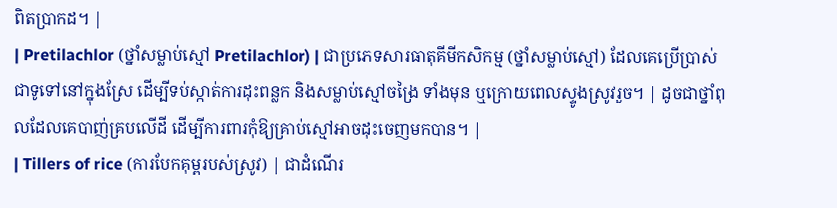ពិតប្រាកដ។ |
| Pretilachlor (ថ្នាំសម្លាប់ស្មៅ Pretilachlor) | ជាប្រភេទសារធាតុគីមីកសិកម្ម (ថ្នាំសម្លាប់ស្មៅ) ដែលគេប្រើប្រាស់ជាទូទៅនៅក្នុងស្រែ ដើម្បីទប់ស្កាត់ការដុះពន្លក និងសម្លាប់ស្មៅចង្រៃ ទាំងមុន ឬក្រោយពេលស្ទូងស្រូវរួច។ | ដូចជាថ្នាំពុលដែលគេបាញ់គ្របលើដី ដើម្បីការពារកុំឱ្យគ្រាប់ស្មៅអាចដុះចេញមកបាន។ |
| Tillers of rice (ការបែកគុម្ពរបស់ស្រូវ) | ជាដំណើរ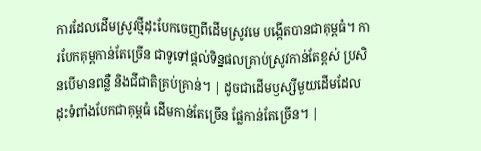ការដែលដើមស្រូវថ្មីដុះបែកចេញពីដើមស្រូវមេ បង្កើតបានជាគុម្ពធំ។ ការបែកគុម្ពកាន់តែច្រើន ជាទូទៅផ្តល់ទិន្នផលគ្រាប់ស្រូវកាន់តែខ្ពស់ ប្រសិនបើមានពន្លឺ និងជីជាតិគ្រប់គ្រាន់។ | ដូចជាដើមឫស្សីមួយដើមដែលដុះទំពាំងបែកជាគុម្ពធំ ដើមកាន់តែច្រើន ផ្លែកាន់តែច្រើន។ |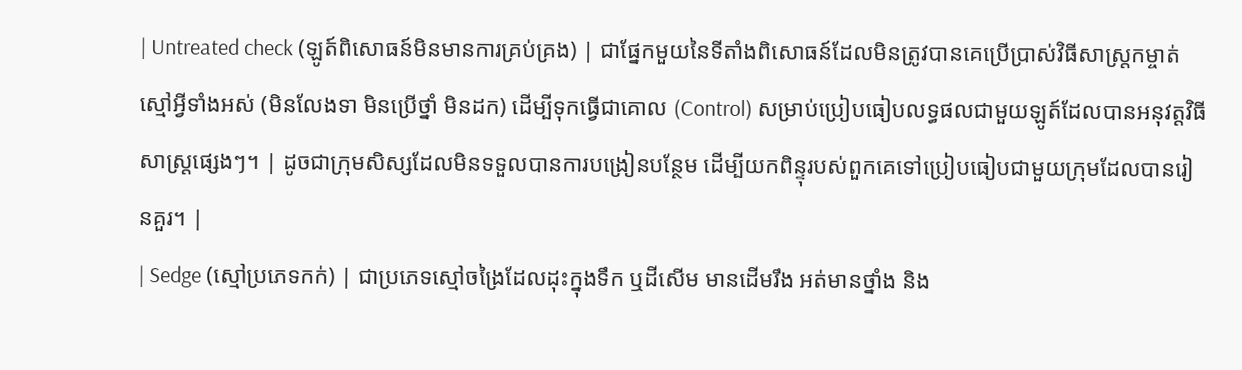| Untreated check (ឡូត៍ពិសោធន៍មិនមានការគ្រប់គ្រង) | ជាផ្នែកមួយនៃទីតាំងពិសោធន៍ដែលមិនត្រូវបានគេប្រើប្រាស់វិធីសាស្ត្រកម្ចាត់ស្មៅអ្វីទាំងអស់ (មិនលែងទា មិនប្រើថ្នាំ មិនដក) ដើម្បីទុកធ្វើជាគោល (Control) សម្រាប់ប្រៀបធៀបលទ្ធផលជាមួយឡូត៍ដែលបានអនុវត្តវិធីសាស្ត្រផ្សេងៗ។ | ដូចជាក្រុមសិស្សដែលមិនទទួលបានការបង្រៀនបន្ថែម ដើម្បីយកពិន្ទុរបស់ពួកគេទៅប្រៀបធៀបជាមួយក្រុមដែលបានរៀនគួរ។ |
| Sedge (ស្មៅប្រភេទកក់) | ជាប្រភេទស្មៅចង្រៃដែលដុះក្នុងទឹក ឬដីសើម មានដើមរឹង អត់មានថ្នាំង និង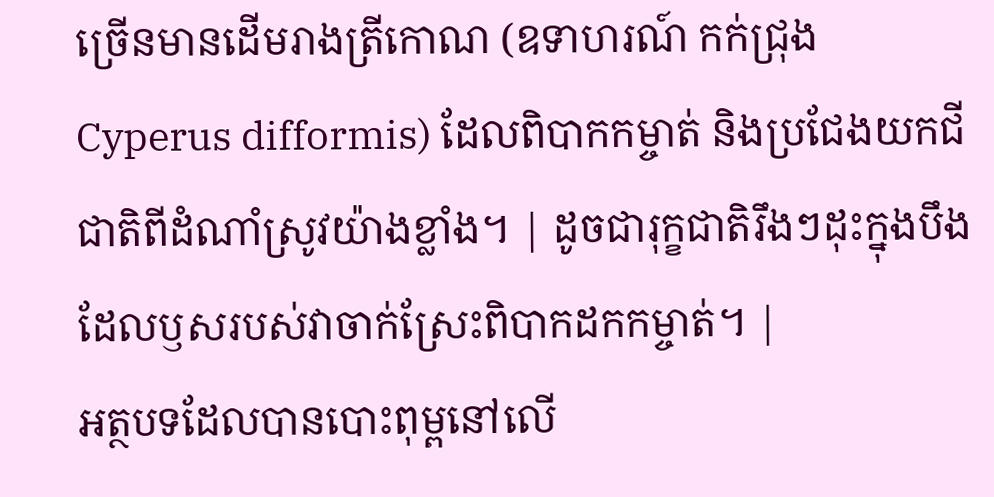ច្រើនមានដើមរាងត្រីកោណ (ឧទាហរណ៍ កក់ជ្រុង Cyperus difformis) ដែលពិបាកកម្ចាត់ និងប្រជែងយកជីជាតិពីដំណាំស្រូវយ៉ាងខ្លាំង។ | ដូចជារុក្ខជាតិរឹងៗដុះក្នុងបឹង ដែលឫសរបស់វាចាក់ស្រែះពិបាកដកកម្ចាត់។ |
អត្ថបទដែលបានបោះពុម្ពនៅលើ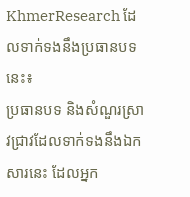KhmerResearch ដែលទាក់ទងនឹងប្រធានបទនេះ៖
ប្រធានបទ និងសំណួរស្រាវជ្រាវដែលទាក់ទងនឹងឯកសារនេះ ដែលអ្នក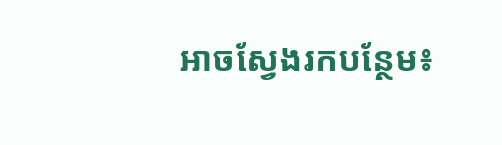អាចស្វែងរកបន្ថែម៖